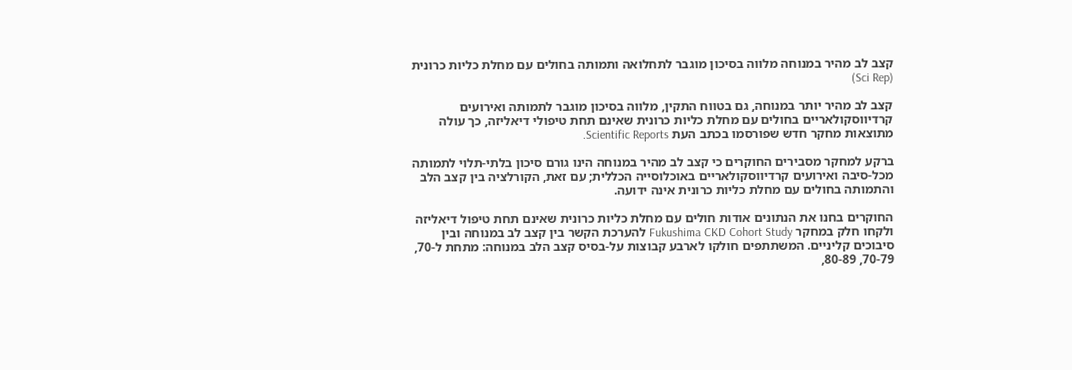קצב לב מהיר במנוחה מלווה בסיכון מוגבר לתחלואה ותמותה בחולים עם מחלת כליות כרונית (Sci Rep)

קצב לב מהיר יותר במנוחה, גם בטווח התקין, מלווה בסיכון מוגבר לתמותה ואירועים קרדיווסקולאריים בחולים עם מחלת כליות כרונית שאינם תחת טיפולי דיאליזה, כך עולה מתוצאות מחקר חדש שפורסמו בכתב העת Scientific Reports.

ברקע למחקר מסבירים החוקרים כי קצב לב מהיר במנוחה הינו גורם סיכון בלתי-תלוי לתמותה מכל-סיבה ואירועים קרדיווסקולאריים באוכלוסייה הכללית; עם זאת, הקורלציה בין קצב הלב והתמותה בחולים עם מחלת כליות כרונית אינה ידועה.

החוקרים בחנו את הנתונים אודות חולים עם מחלת כליות כרונית שאינם תחת טיפול דיאליזה ולקחו חלק במחקר Fukushima CKD Cohort Study להערכת הקשר בין קצב לב במנוחה ובין סיבוכים קליניים. המשתתפים חולקו לארבע קבוצות על-בסיס קצב הלב במנוחה: מתחת ל-70, 70-79, 80-89,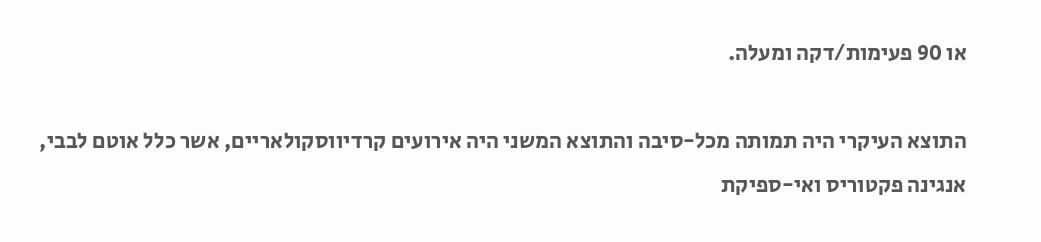או 90 פעימות/דקה ומעלה.

התוצא העיקרי היה תמותה מכל-סיבה והתוצא המשני היה אירועים קרדיווסקולאריים, אשר כלל אוטם לבבי, אנגינה פקטוריס ואי-ספיקת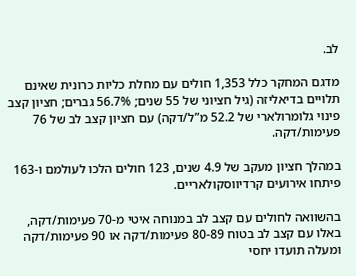לב.

מדגם המחקר כלל 1,353 חולים עם מחלת כליות כרונית שאינם תלויים בדיאליזה (גיל חציוני של 55 שנים; 56.7% גברים; חציון קצב פינוי גלומרולארי של 52.2 מ”ל/דקה) עם חציון קצב לב של 76 פעימות/דקה.

במהלך חציון מעקב של 4.9 שנים, 123 חולים הלכו לעולמם ו-163 פיתחו אירועים קרדיווסקולאריים.

בהשוואה לחולים עם קצב לב במנוחה איטי מ-70 פעימות/דקה, באלו עם קצב לב בטוח 80-89 פעימות/דקה או 90 פעימות/דקה ומעלה תועדו יחסי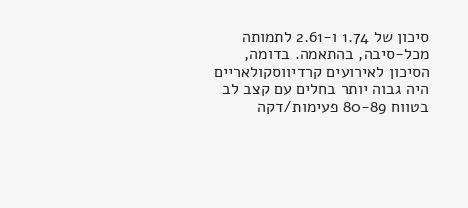סיכון של 1.74 ו-2.61 לתמותה מכל-סיבה, בהתאמה. בדומה, הסיכון לאירועים קרדיווסקולאריים היה גבוה יותר בחלים עם קצב לב בטווח 80-89 פעימות/דקה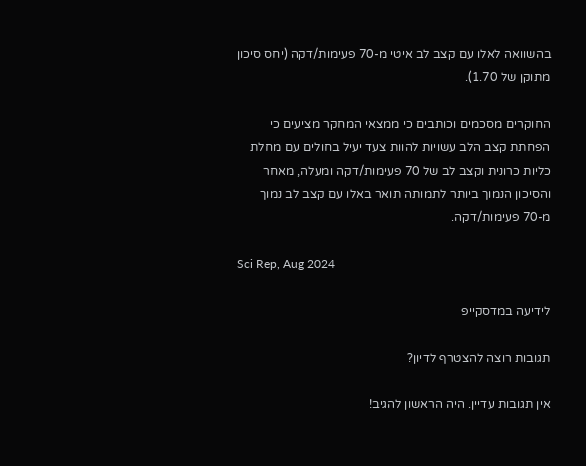בהשוואה לאלו עם קצב לב איטי מ-70 פעימות/דקה (יחס סיכון מתוקן של 1.70).

החוקרים מסכמים וכותבים כי ממצאי המחקר מציעים כי הפחתת קצב הלב עשויות להוות צעד יעיל בחולים עם מחלת כליות כרונית וקצב לב של 70 פעימות/דקה ומעלה, מאחר והסיכון הנמוך ביותר לתמותה תואר באלו עם קצב לב נמוך מ-70 פעימות/דקה.

Sci Rep, Aug 2024

לידיעה במדסקייפ

תגובות רוצה להצטרף לדיון?

אין תגובות עדיין. היה הראשון להגיב!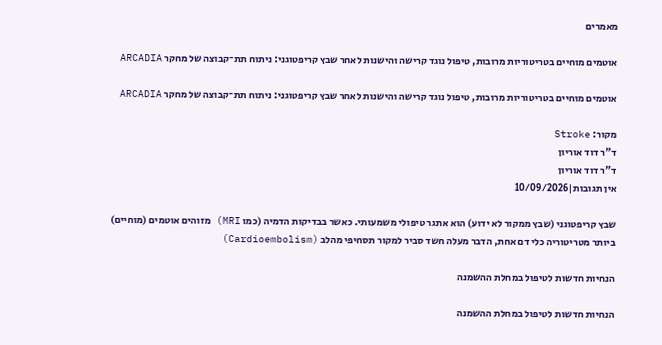מאמרים

אוטמים מוחיים בטריטוריות מרובות, טיפול נוגד קרישה והישנות לאחר שבץ קריפטוגני: ניתוח תת־קבוצה של מחקר ARCADIA

אוטמים מוחיים בטריטוריות מרובות, טיפול נוגד קרישה והישנות לאחר שבץ קריפטוגני: ניתוח תת־קבוצה של מחקר ARCADIA

מקור: Stroke
ד"ר דוד אוריון
ד"ר דוד אוריון
אין תגובות|10/09/2026

שבץ קריפטוגני (שבץ ממקור לא ידוע) הוא אתגר טיפולי משמעותי. כאשר בבדיקות הדמיה (כמו MRI) מזוהים אוטמים (מוחיים) ביותר מטריטוריה כלי דם אחת, הדבר מעלה חשד סביר למקור תסחיפי מהלב (Cardioembolism)

הנחיות חדשות לטיפול במחלת ההשמנה

הנחיות חדשות לטיפול במחלת ההשמנה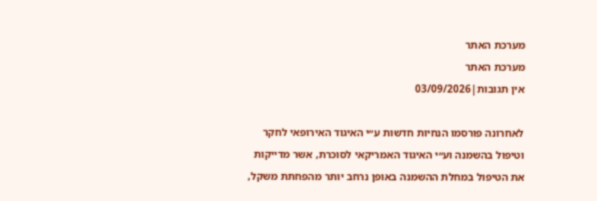מערכת האתר
מערכת האתר
אין תגובות|03/09/2026

לאחרונה פורסמו הנחיות חדשות ע״י האיגוד האירופאי לחקר וטיפול בהשמנה וע״י האיגוד האמריקאי לסוכרת, אשר מדייקות את הטיפול במחלת ההשמנה באופן נרחב יותר מהפחתת משקל,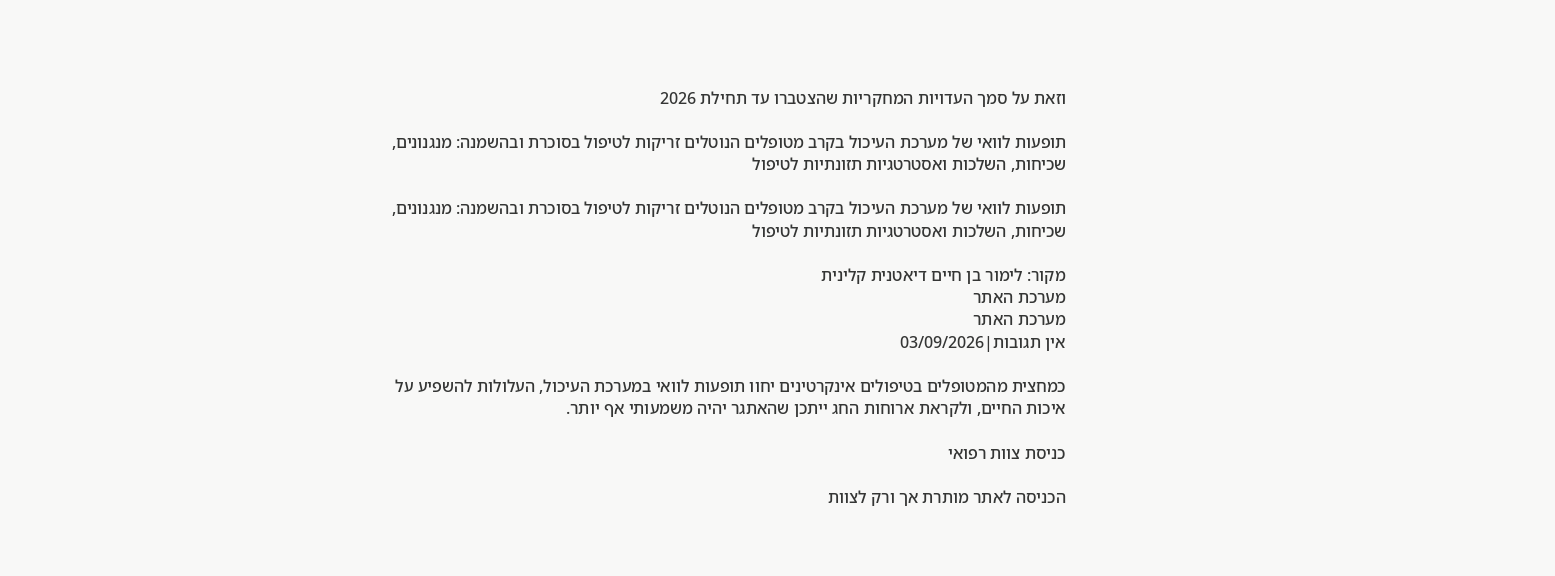וזאת על סמך העדויות המחקריות שהצטברו עד תחילת 2026

תופעות לוואי של מערכת העיכול בקרב מטופלים הנוטלים זריקות לטיפול בסוכרת ובהשמנה: מנגנונים, שכיחות, השלכות ואסטרטגיות תזונתיות לטיפול

תופעות לוואי של מערכת העיכול בקרב מטופלים הנוטלים זריקות לטיפול בסוכרת ובהשמנה: מנגנונים, שכיחות, השלכות ואסטרטגיות תזונתיות לטיפול

מקור: לימור בן חיים דיאטנית קלינית
מערכת האתר
מערכת האתר
אין תגובות|03/09/2026

כמחצית מהמטופלים בטיפולים אינקרטינים יחוו תופעות לוואי במערכת העיכול, העלולות להשפיע על איכות החיים, ולקראת ארוחות החג ייתכן שהאתגר יהיה משמעותי אף יותר.

כניסת צוות רפואי

הכניסה לאתר מותרת אך ורק לצוות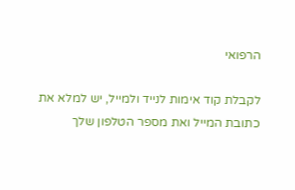הרפואי

לקבלת קוד אימות לנייד ולמייל, יש למלא את כתובת המייל ואת מספר הטלפון שלך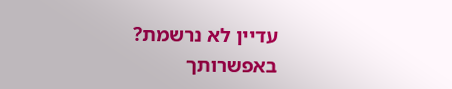עדיין לא נרשמת? באפשרותך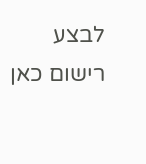לבצע רישום כאן